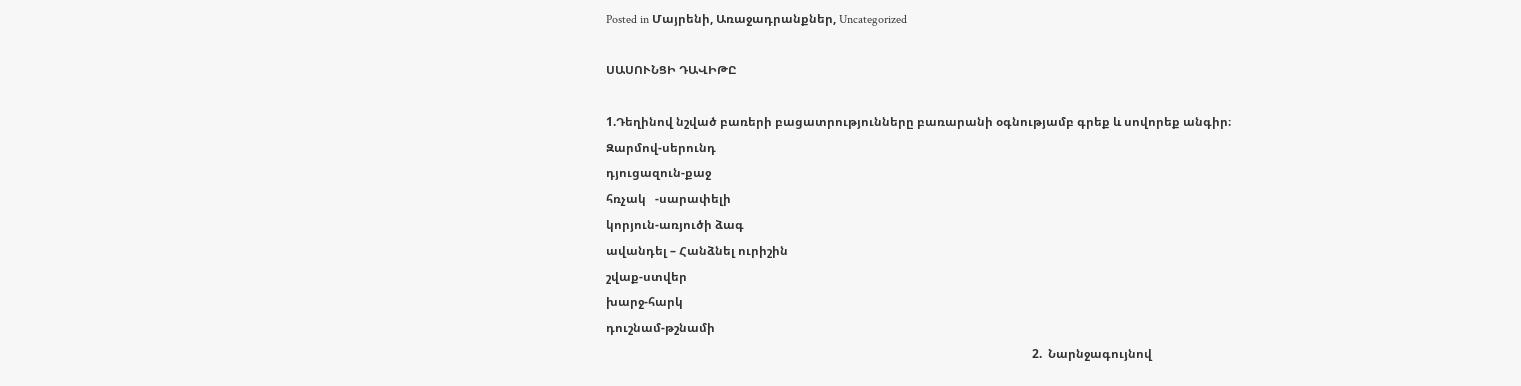Posted in Մայրենի, Առաջադրանքներ, Uncategorized

ՍԱՍՈՒՆՑԻ ԴԱՎԻԹԸ

1.Դեղինով նշված բառերի բացատրությունները բառարանի օգնությամբ գրեք և սովորեք անգիր։
Զարմով-սերունդ
դյուցազուն-քաջ
հռչակ   -սարափելի
կորյուն-առյուծի ձագ
ավանդել – Հանձնել ուրիշին
շվաք-ստվեր
խարջ-հարկ
դուշնամ-թշնամի
                                                                                                                                              2.  Նարնջագույնով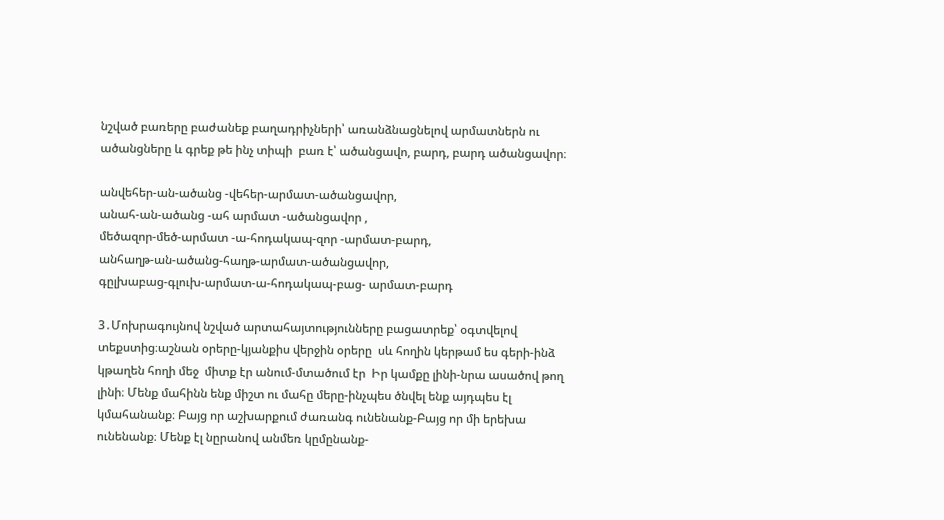նշված բառերը բաժանեք բաղադրիչների՝ առանձնացնելով արմատներն ու ածանցները և գրեք թե ինչ տիպի  բառ է՝ ածանցավո, բարդ, բարդ ածանցավոր։

անվեհեր-ան-ածանց -վեհեր-արմատ-ածանցավոր,
անահ-ան-ածանց -ահ արմատ -ածանցավոր ,
մեծազոր-մեծ-արմատ -ա-հոդակապ-զոր -արմատ-բարդ,
անհաղթ-ան-ածանց-հաղթ-արմատ-ածանցավոր,
գըլխաբաց-գլուխ-արմատ-ա-հոդակապ-բաց- արմատ-բարդ

3․Մոխրագույնով նշված արտահայտությունները բացատրեք՝ օգտվելով տեքստից։աշնան օրերը-կյանքիս վերջին օրերը  սև հողին կերթամ ես գերի-ինձ կթաղեն հողի մեջ  միտք էր անում-մտածում էր  Իր կամքը լինի-նրա ասածով թող լինի։ Մենք մահինն ենք միշտ ու մահը մերը-ինչպես ծնվել ենք այդպես էլ կմահանանք։ Բայց որ աշխարքում ժառանգ ունենանք-Բայց որ մի երեխա ունենանք։ Մենք էլ նըրանով անմեռ կըմընանք-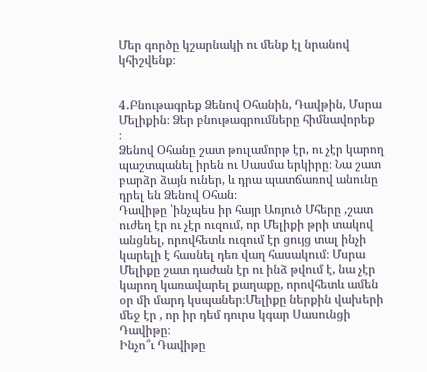Մեր գործը կշարնակի ու մենք էլ նրանով կհիշվենք։


4․Բնութագրեք Ձենով Օհանին, Դավթին, Մսրա Մելիքին։ Ձեր բնութագրումները հիմնավորեք
։
Ձենով Օհանը շատ թուլամորթ էր, ու չէր կարող պաշտպանել իրեն ու Սասմա երկիրը։ Նա շատ բարձր ձայն ուներ, և դրա պատճառով անունը դրել են Ձենով Օհան։
Դավիթը ՝ինչպես իր հայր Առյուծ Մհերը ,շատ ուժեղ էր ու չէր ուզում, որ Մելիքի թրի տակով անցնել, որովհետև ուզում էր ցույց տալ ինչի կարելի է հասնել դեռ վաղ հասակում։ Մսրա Մելիքը շատ դաժան էր ու ինձ թվում է, նա չէր կարող կառավարել քաղաքը, որովհետև ամեն օր մի մարդ կսպաներ։Մելիքը ներքին վախերի մեջ էր , որ իր դեմ դուրս կգար Սասունցի Դավիթը։
Ինչո՞ւ Դավիթը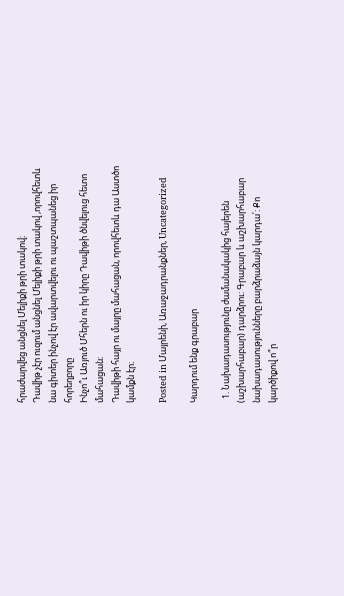հրաժարվեց անցնել Մելիքի թրի տակով։
Դավիթ չէր ուզում անցնել Մելիքի թրի տակով ,որովհետև նա գիտեր ինչով էր ավարտվելու ու պաշտպանեց իր հորեղբորը
Ինչո՞ւ Առյուծ Մհերն ու իր կիրը Դավիթի ծնվելուց հետո մահացան։
Դավիթի հայր ու մայրը մահացան, որովհետև դա Աստծո կամքն էր։

Posted in Մայրենի, Առաջադրանքներ, Uncategorized

Կարդում ենք գրաբար

  1. Նախադասությունը ժամանակակից հայերեն (աշխարհաբար) դարձրու: Գրաբար և աշխարհաբար նախադասությունները բարձրաձայն կարդա՛: Քո կարծիքով ո՞ր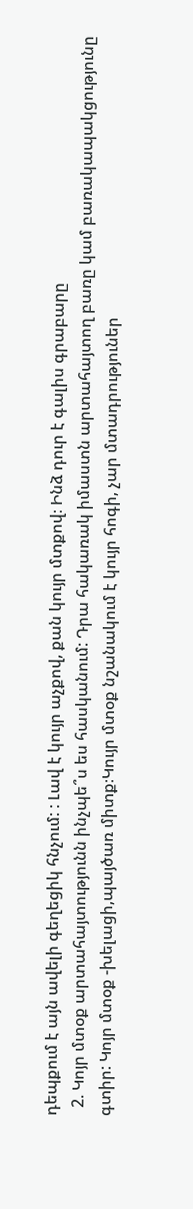դեպքում է այն ավելի գեղեցիկ հնչում: : Լավ է կույր աչքով, քան կույր մտքով։ Ինձ դուր է գալիս գրաբարը
  2. Կոյր մտօք արտահայտությունն ինչպե՞ս ես հասկանում: Դրա հակառակ իմաստն արտահայտող բառը կամ բառակապակցությունը գտիր: Կոյր մտօք -խելացի,պայծառ միտք։Կույր մտօք նշանակում է կույր հոգի, չար մտադրություներ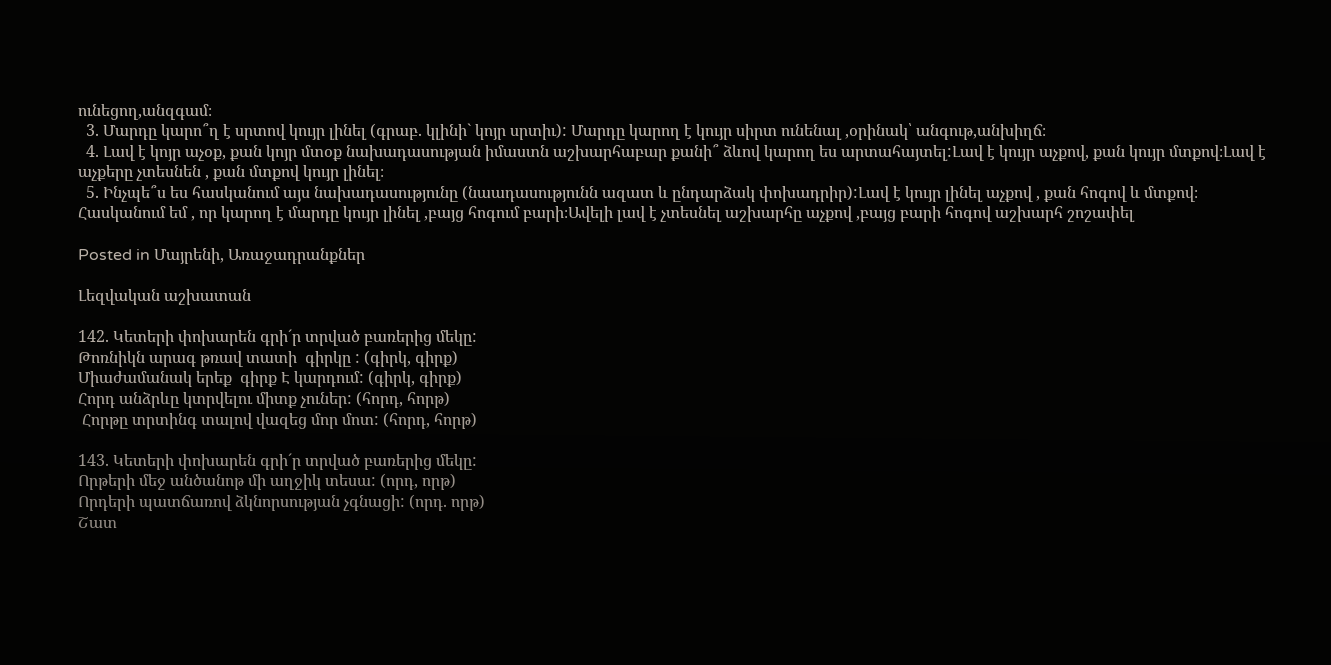ունեցող,անզգամ։
  3. Մարդը կարո՞ղ է սրտով կույր լինել (գրաբ. կլինի` կոյր սրտիւ): Մարդը կարող է կույր սիրտ ունենալ ,օրինակ՝ անգութ,անխիղճ։
  4. Լավ է կոյր աչօք, քան կոյր մտօք նախադասության իմաստն աշխարհաբար քանի՞ ձևով կարող ես արտահայտել:Լավ է կույր աչքով, քան կույր մտքով։Լավ է աչքերը չտեսնեն , քան մտքով կույր լինել։
  5. Ինչպե՞ս ես հասկանում այս նախադասությունը (նաադասությունն ազատ և ընդարձակ փոխադրիր):Լավ է կույր լինել աչքով , քան հոգով և մտքով։ Հասկանում եմ , որ կարող է մարդը կույր լինել ,բայց հոգում բարի։Ավելի լավ է չտեսնել աշխարհը աչքով ,բայց բարի հոգով աշխարհ շոշափել

Posted in Մայրենի, Առաջադրանքներ

Լեզվական աշխատան

142. Կետերի փոխարեն գրի´ր տրված բառերից մեկը:
Թոռնիկն արագ թռավ տատի  գիրկը : (գիրկ, գիրք)
Միաժամանակ երեք  գիրք Է կարդում: (գիրկ, գիրք)
Հորդ անձրևը կտրվելու միտք չուներ: (հորդ, հորթ)
 Հորթը տրտինգ տալով վազեց մոր մոտ: (հորդ, հորթ)

143. Կետերի փոխարեն գրի´ր տրված բառերից մեկը:
Որթերի մեջ անծանոթ մի աղջիկ տեսա: (որդ, որթ)
Որդերի պատճառով ձկնորսության չգնացի: (որդ. որթ)
Շատ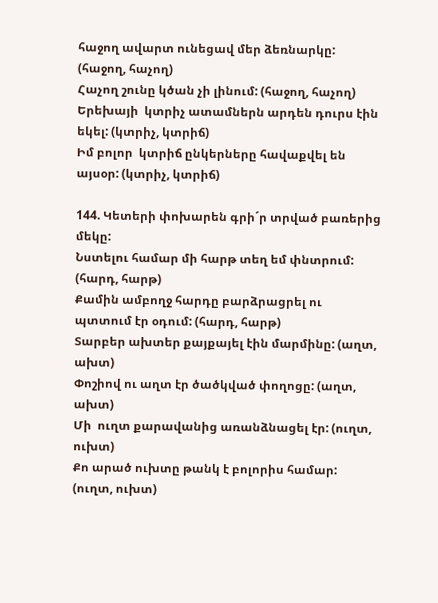հաջող ավարտ ունեցավ մեր ձեռնարկը: (հաջող, հաչող)
Հաչող շունը կծան չի լինում: (հաջող, հաչող)
Երեխայի  կտրիչ ատամներն արդեն դուրս էին եկել: (կտրիչ, կտրիճ)
Իմ բոլոր  կտրիճ ընկերները հավաքվել են այսօր: (կտրիչ, կտրիճ)

144. Կետերի փոխարեն գրի´ր տրված բառերից մեկը:
Նստելու համար մի հարթ տեղ եմ փնտրում: (հարդ, հարթ)
Քամին ամբողջ հարդը բարձրացրել ու պտտում էր օդում: (հարդ, հարթ)
Տարբեր ախտեր քայքայել էին մարմինը: (աղտ, ախտ)
Փոշիով ու աղտ էր ծածկված փողոցը: (աղտ, ախտ)
Մի  ուղտ քարավանից առանձնացել էր: (ուղտ, ուխտ)
Քո արած ուխտը թանկ է բոլորիս համար: (ուղտ, ուխտ)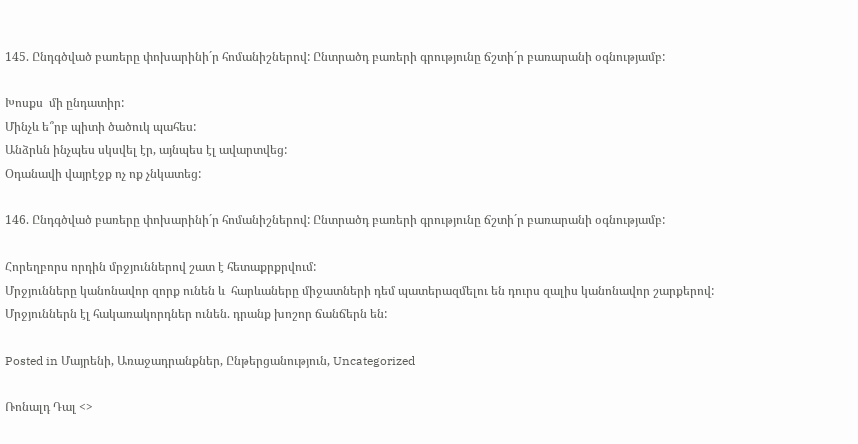145. Ընդգծված բառերը փոխարինի´ր հոմանիշներով: Ընտրածդ բառերի գրությունը ճշտի´ր բառարանի օգնությամբ:

Խոսքս  մի ընդատիր:
Մինչև ե՞րբ պիտի ծածուկ պահես:
Անձրևն ինչպես սկսվել էր, այնպես էլ ավարտվեց:
Օդանավի վայրէջք ոչ ոք չնկատեց:

146. Ընդգծված բառերը փոխարինի´ր հոմանիշներով: Ընտրածդ բառերի գրությունը ճշտի´ր բառարանի օգնությամբ:

Հորեղբորս որդին մրջյուններով շատ է հետաքրքրվում:
Մրջյունները կանոնավոր զորք ունեն և  հարևաները միջատների դեմ պատերազմելու են դուրս զալիս կանոնավոր շարքերով:
Մրջյուններն էլ հակառակորդներ ունեն. դրանք խոշոր ճանճերն են:

Posted in Մայրենի, Առաջադրանքներ, Ընթերցանություն, Uncategorized

Ռոնալդ Դալ <>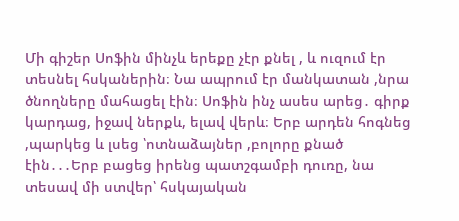Մի գիշեր Սոֆին մինչև երեքը չէր քնել , և ուզում էր տեսնել հսկաներին։ Նա ապրում էր մանկատան ,նրա ծնողները մահացել էին։ Սոֆին ինչ ասես արեց․ գիրք կարդաց, իջավ ներքև, ելավ վերև։ Երբ արդեն հոգնեց ,պարկեց և լսեց ՝ոտնաձայներ ,բոլորը քնած էին․․․Երբ բացեց իրենց պատշգամբի դուռը, նա տեսավ մի ստվեր՝ հսկայական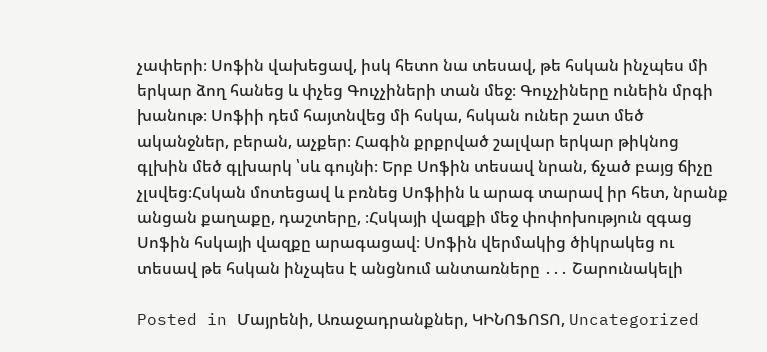չափերի։ Սոֆին վախեցավ, իսկ հետո նա տեսավ, թե հսկան ինչպես մի երկար ձող հանեց և փչեց Գուչչիների տան մեջ։ Գուչչիները ունեին մրգի խանութ։ Սոֆիի դեմ հայտնվեց մի հսկա, հսկան ուներ շատ մեծ ականջներ, բերան, աչքեր։ Հագին քրքրված շալվար երկար թիկնոց գլխին մեծ գլխարկ ՝սև գույնի։ Երբ Սոֆին տեսավ նրան, ճչած բայց ճիչը չլսվեց։Հսկան մոտեցավ և բռնեց Սոֆիին և արագ տարավ իր հետ, նրանք անցան քաղաքը, դաշտերը, ։Հսկայի վազքի մեջ փոփոխություն զգաց Սոֆին հսկայի վազքը արագացավ։ Սոֆին վերմակից ծիկրակեց ու տեսավ թե հսկան ինչպես է անցնում անտառները ․․․ Շարունակելի

Posted in Մայրենի, Առաջադրանքներ, ԿԻՆՈՖՈՏՈ, Uncategorized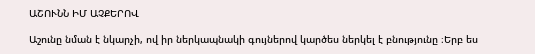ԱՇՈՒՆՆ ԻՄ ԱՉՔԵՐՈՎ

Աշունը նման է նկարչի, ով իր ներկապնակի գույներով կարծես ներկել է բնությունը ։Երբ ես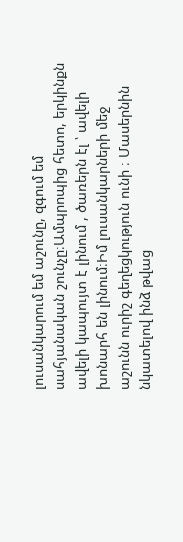լուսանկարում եմ աշունը, զգում եմ սահյանական շունչը։Ամպրոպից հետո, երկինքն ավելի կապույտ է լինում , ծառերն էլ ՝ ավելի խոնարհ են լինում։Իմ լուսանկարների մեջ աշունն ուրիշ գեղեցկություն ունի ։ Մասերնին նկատելով ինձ թվաց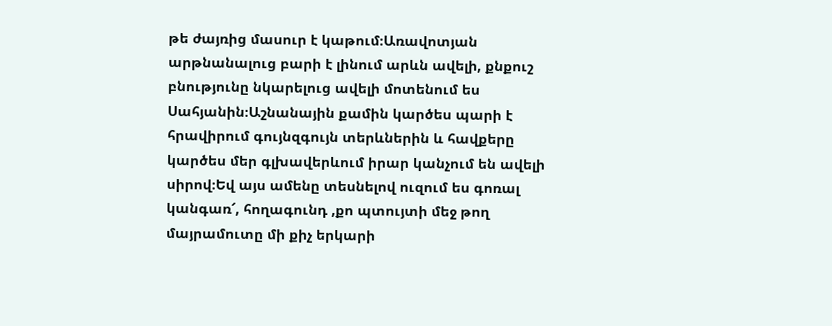թե ժայռից մասուր է կաթում։Առավոտյան արթնանալուց բարի է լինում արևն ավելի, քնքուշ բնությունը նկարելուց ավելի մոտենում ես Սահյանին։Աշնանային քամին կարծես պարի է հրավիրում գույնզգույն տերևներին և հավքերը կարծես մեր գլխավերևում իրար կանչում են ավելի սիրով։Եվ այս ամենը տեսնելով ուզում ես գոռալ կանգառ՜, հողագունդ ,քո պտույտի մեջ թող մայրամուտը մի քիչ երկարի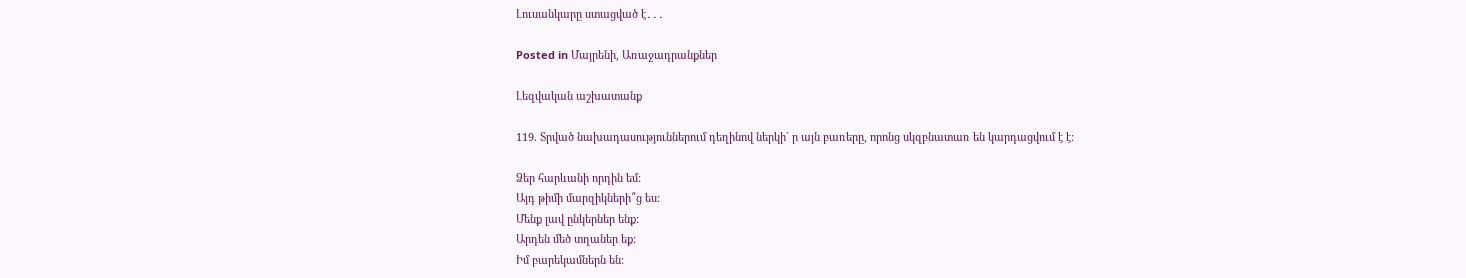Լուսանկարը ստացված է․․․

Posted in Մայրենի, Առաջադրանքներ

Լեզվական աշխատանք

119. Տրված նախադասություններում դեղինով ներկի´ ր այն բառերը, որոնց սկզբնատառ են կարդացվում է է:

Ձեր հարևանի որդին եմ:
Այդ թիմի մարզիկների՞ց ես:
Մենք լավ ընկերներ ենք:
Արդեն մեծ տղաներ եք:
Իմ բարեկամներն են: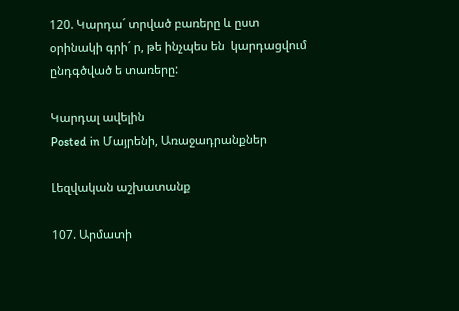120. Կարդա´ տրված բառերը և ըստ օրինակի գրի´ ր, թե ինչպես են  կարդացվում ընդգծված ե տառերը:

Կարդալ ավելին
Posted in Մայրենի, Առաջադրանքներ

Լեզվական աշխատանք

107. Արմատի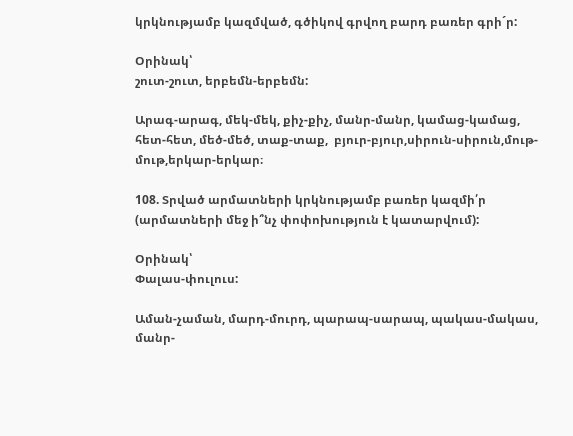կրկնությամբ կազմված, գծիկով գրվող բարդ բառեր գրի´ր:

Օրինակ՝
շուտ-շուտ, երբեմն-երբեմն:

Արագ-արագ, մեկ-մեկ, քիչ-քիչ, մանր-մանր, կամաց-կամաց, հետ-հետ, մեծ-մեծ, տաք-տաք,  բյուր-բյուր,սիրուն-սիրուն,մութ-մութ,երկար-երկար։

108. Տրված արմատների կրկնությամբ բառեր կազմի՛ր (արմատների մեջ ի՞նչ փոփոխություն է կատարվում):

Օրինակ՝
Փալաս-փուլուս:

Աման-չաման, մարդ-մուրդ, պարապ-սարապ, պակաս-մակաս, մանր-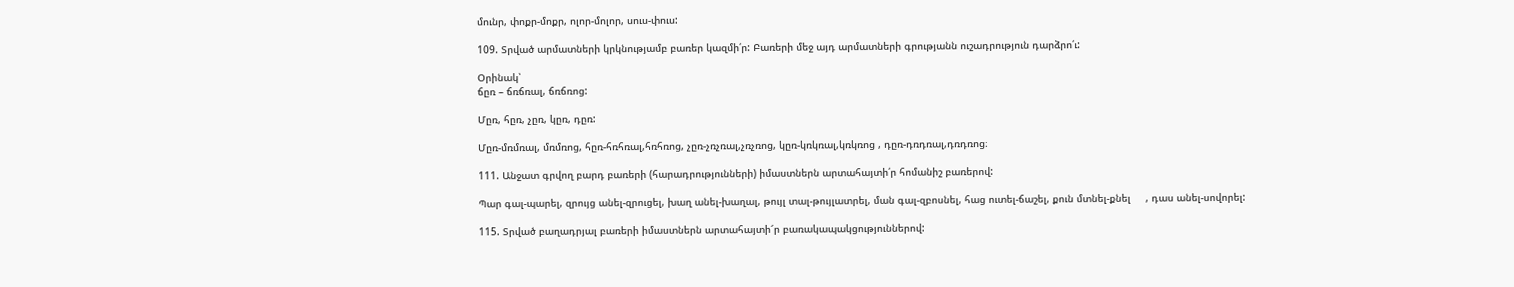մունր, փոքր-մոքր, ոլոր-մոլոր, սուս-փուս:

109. Տրված արմատների կրկնությամբ բառեր կազմի՛ր: Բառերի մեջ այդ արմատների գրությանն ուշադրություն դարձրո՛ւ:

Օրինակ՝
ճըռ – ճռճռալ, ճռճռոց:

Մըռ, հըռ, չըռ, կըռ, դըռ:

Մըռ-մռմռալ, մռմռոց, հըռ-հռհռալ,հռհռոց, չըռ-չռչռալ,չռչռոց, կըռ-կռկռալ,կռկռոց , դըռ-դռդռալ,դռդռոց։

111. Անջատ գրվող բարդ բառերի (հարադրությունների) իմաստներն արտահայտի՛ր հոմանիշ բառերով:

Պար գալ-պարել, զրույց անել-զրուցել, խաղ անել-խաղալ, թույլ տալ-թույլատրել, ման գալ-զբոսնել, հաց ուտել-ճաշել, քուն մտնել-քնել     , դաս անել-սովորել:

115. Տրված բաղադրյալ բառերի իմաստներն արտահայտի՜ր բառակապակցություններով: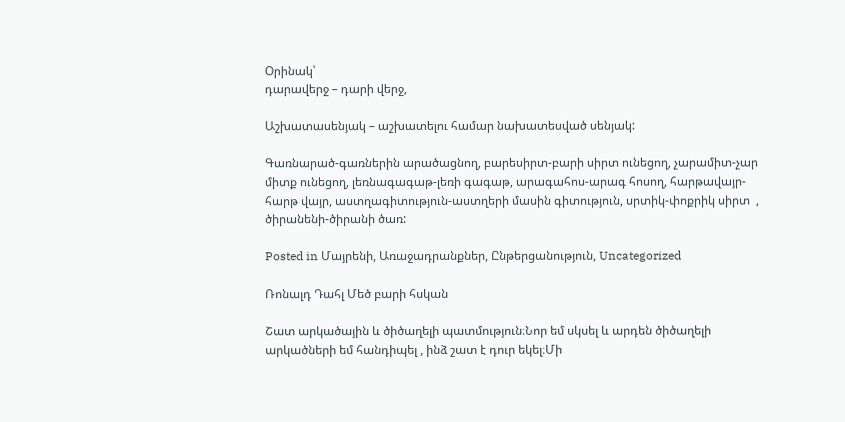Օրինակ՝
դարավերջ – դարի վերջ,

Աշխատասենյակ – աշխատելու համար նախատեսված սենյակ:

Գառնարած-գառներին արածացնող, բարեսիրտ-բարի սիրտ ունեցող, չարամիտ-չար միտք ունեցող, լեռնագագաթ-լեռի գագաթ, արագահոս-արագ հոսող, հարթավայր-հարթ վայր, աստղագիտություն-աստղերի մասին գիտություն, սրտիկ-փոքրիկ սիրտ  , ծիրանենի-ծիրանի ծառ:

Posted in Մայրենի, Առաջադրանքներ, Ընթերցանություն, Uncategorized

Ռոնալդ Դահլ Մեծ բարի հսկան

Շատ արկածային և ծիծաղելի պատմություն։Նոր եմ սկսել և արդեն ծիծաղելի արկածների եմ հանդիպել , ինձ շատ է դուր եկել։Մի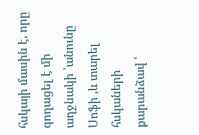հսկայի մասին է, որը գողացել է մի աղջնակի ՝անունը Սոֆի ,և տարել հսկաների քարանձավ ՝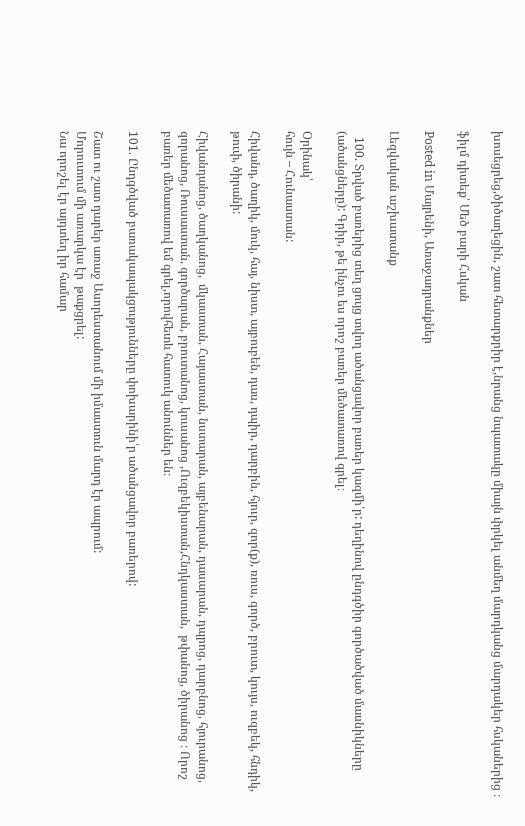խոսեցրեց,ծիծաղեցին, շատ հետարքրիր է,նրանց նպատակը միայն փրկել անմեղ մարդկանց մարդակեր հսկաներից ։

ֆիլմ դիտեք՝ Մեծ բարի Հսկան

Posted in Մայրենի, Առաջադրանքներ

Լեզվական աշխատանք

  100. Տրված բառերից տեղ ցույց տվող ածանցավոր բառեր կազմի՛ր: դեղինով ընդգծիր գործածված մասնիկները (ածանցները): Գրիր, թե ինչու ես որոշ բառեր մեծատառով գրել։

Օրինակ՝
հույն – Հունաստան:

Հիվանդ, ծաղիկ, մուկ, հայ, նիստ, այբուբեն, դաս, դպիր, դարբին, հյուր, զոր(ք), ռուս, գործ, բրուտ, կույս, ուզբեկ, հնդիկ, թուփ, ծիրանի:

Հիվանդանոց, ծաղկանոց,  մկաստան, Հայաստան, նստարան, այբենարան, դասարան, դպրոց, դարբնոց, հյուրանոց, զորանոց, Ռուսաստան, գործարան, բրուտանոց, կուսանոց ,Ուզբեկիստան,Հնդկաստան,  թփանոց, ծիրանոց ։ Որոշ բառեր մեծատառով եմ գրել,որովհետև հատուկ անուններ են։

101. Ընդգծված բառակապակցությունները փոխարինի՛ր ածանցավոր բառերով:

Շատ ու շատ դարեր առաջ Ասորեստանում մի իմաստուն մարդ էր ապրում:
Մորուտում մի առարկա էր  թաքցրել:
Նա որոշել էր այդտեղ իր համար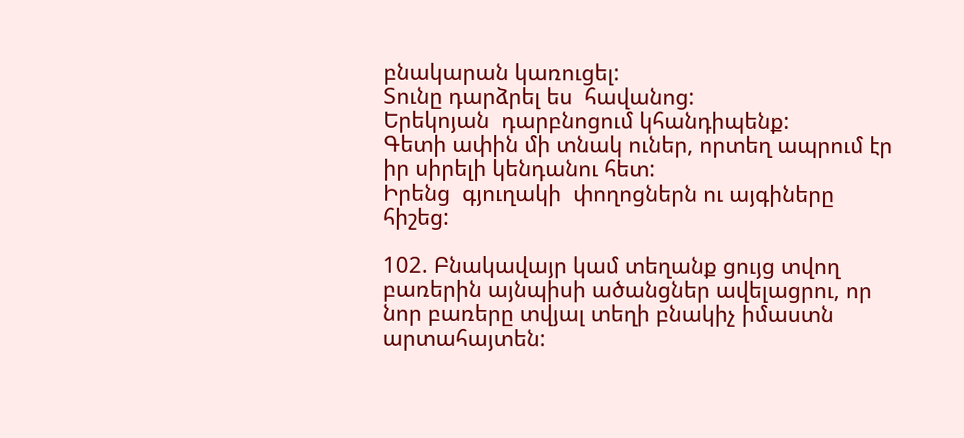բնակարան կառուցել:
Տունը դարձրել ես  հավանոց:
Երեկոյան  դարբնոցում կհանդիպենք:
Գետի ափին մի տնակ ուներ, որտեղ ապրում էր իր սիրելի կենդանու հետ:
Իրենց  գյուղակի  փողոցներն ու այգիները հիշեց:

102. Բնակավայր կամ տեղանք ցույց տվող բառերին այնպիսի ածանցներ ավելացրու, որ նոր բառերը տվյալ տեղի բնակիչ իմաստն արտահայտեն: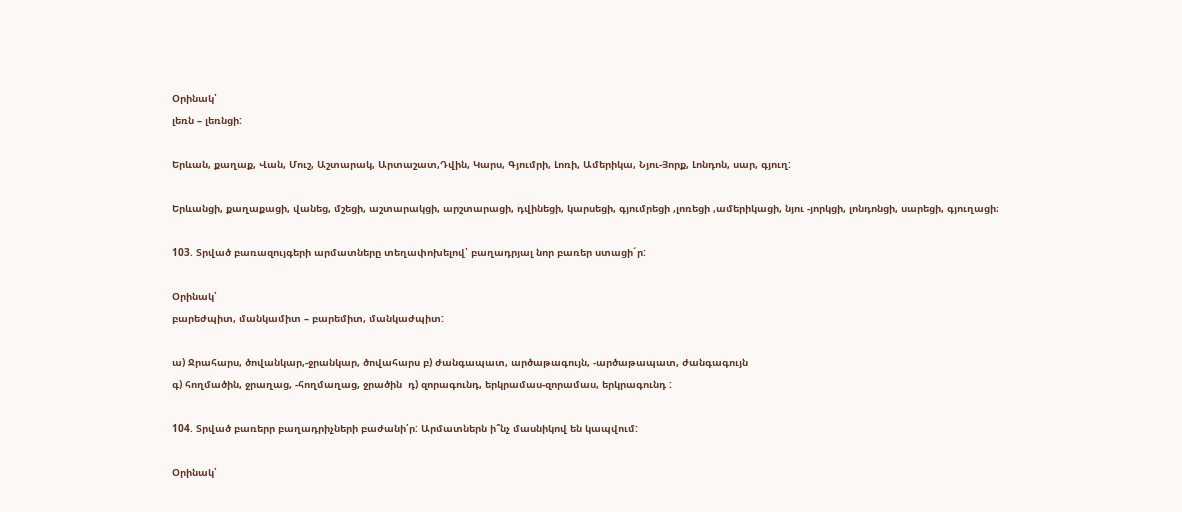Օրինակ՝
լեռն – լեռնցի:

Երևան, քաղաք, Վան, Մուշ, Աշտարակ, Արտաշատ,Դվին, Կարս, Գյումրի, Լոռի, Ամերիկա, Նյու-Յորք, Լոնդոն, սար, գյուղ:

Երևանցի, քաղաքացի, վանեց, մշեցի, աշտարակցի, արշտարացի, դվինեցի, կարսեցի, գյումրեցի ,լոռեցի ,ամերիկացի, նյու -յորկցի, լոնդոնցի, սարեցի, գյուղացի։

103. Տրված բառազույգերի արմատները տեղափոխելով՝ բաղադրյալ նոր բառեր ստացի´ր:

Օրինակ՝
բարեժպիտ, մանկամիտ – բարեմիտ, մանկաժպիտ:

ա) Ջրահարս, ծովանկար,-ջրանկար, ծովահարս բ) ժանգապատ, արծաթագույն, -արծաթապատ, ժանգագույն
գ) հողմածին, ջրաղաց, -հողմաղաց, ջրածին  դ) զորագունդ, երկրամաս-զորամաս, երկրագունդ :

104. Տրված բառերր բաղադրիչների բաժանի՛ր: Արմատներն ի՞նչ մասնիկով են կապվում:

Օրինակ՝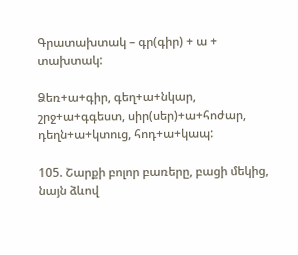Գրատախտակ – գր(գիր) + ա + տախտակ:

Ձեռ+ա+գիր, գեղ+ա+նկար, շրջ+ա+գգեստ, սիր(սեր)+ա+հոժար, դեղն+ա+կտուց, հոդ+ա+կապ:

105. Շարքի բոլոր բառերը, բացի մեկից, նայն ձևով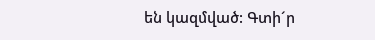են կազմված: Գտի´ր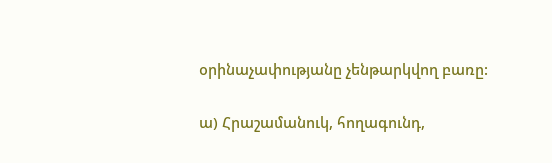օրինաչափությանը չենթարկվող բառը:

ա) Հրաշամանուկ, հողագունդ,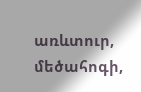առևտուր, մեծահոգի,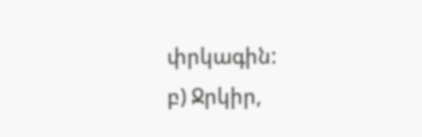փրկագին:
բ) Ջրկիր,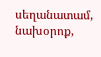սեղանատամ, նախօրոք,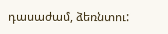դասաժամ, ձեռնտու: